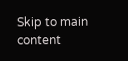Skip to main content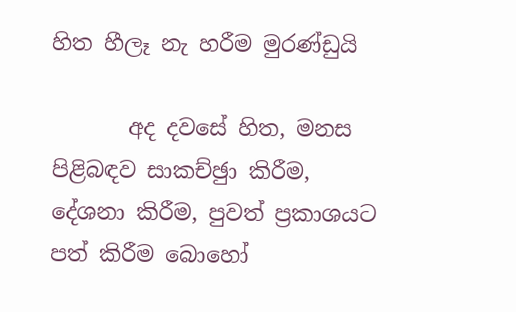හිත හීලෑ නැ හරීම මුරණ්ඩුයි

       අද දවසේ හිත, මනස පිළිබඳව සාකච්ඡුා කිරීම, දේශනා කිරීම, පුවත් ප්‍රකාශයට පත් කිරීම බොහෝ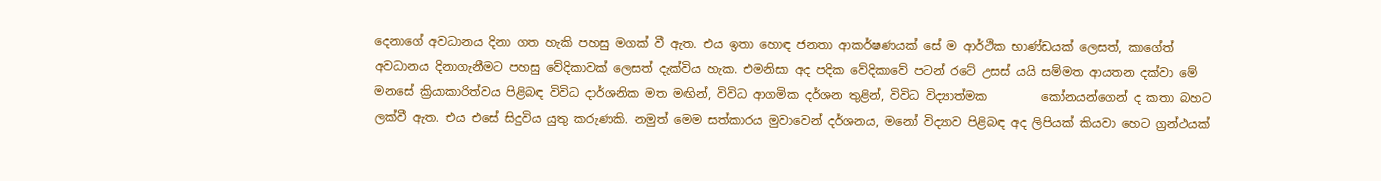දෙනාගේ අවධානය දිනා ගත හැකි පහසු මගක් වී ඇත. එය ඉතා හොඳ ජනතා ආකර්ෂණයක් සේ ම ආර්ථික භාණ්ඩයක් ලෙසත්, කාගේත්  අවධානය දිනාගැනීමට පහසු වේදිකාවක් ලෙසත් දැක්විය හැක. එමනිසා අද පදික වේදිකාවේ පටන් රටේ උසස් යයි සම්මත ආයතන දක්වා මේ මනසේ ක්‍රියාකාරිත්වය පිළිබඳ විවිධ දාර්ශනික මත මඟින්, විවිධ ආගමික දර්ශන තුළින්, විවිධ විද්‍යාත්මක         කෝනයන්ගෙන් ද කතා බහට ලක්වී ඇත. එය එසේ සිදුවිය යුතු කරුණකි. නමුත් මෙම සත්කාරය මුවාවෙන් දර්ශනය, මනෝ විද්‍යාව පිළිබඳ අද ලිපියක් කියවා හෙට ග්‍රන්ථයක්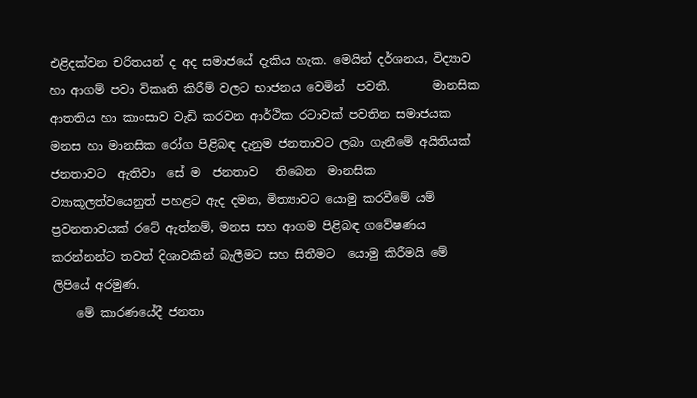එළිදක්වන චරිතයන් ද අද සමාජයේ දැකිය හැක. මෙයින් දර්ශනය, විද්‍යාව හා ආගම් පවා විකෘති කිරීම් වලට භාජනය වෙමින්  පවතී.       මානසික ආතතිය හා කාංසාව වැඩි කරවන ආර්ථික රටාවක් පවතින සමාජයක මනස හා මානසික රෝග පිළිබඳ දැනුම ජනතාවට ලබා ගැනීමේ අයිතියක්  ජනතාවට  ඇතිවා  සේ ම  ජනතාව   තිබෙන  මානසික ව්‍යාකූලත්වයෙනුත් පහළට ඇද දමන, මිත්‍යාවට යොමු කරවීමේ යම් ප්‍රවනතාවයක් රටේ ඇත්නම්, මනස සහ ආගම පිළිබඳ ගවේෂණය කරන්නන්ට තවත් දිශාවකින් බැලීමට සහ සිතීමට  යොමු කිරීමයි මේ ලිපියේ අරමුණ.
    මේ කාරණයේදී ජනතා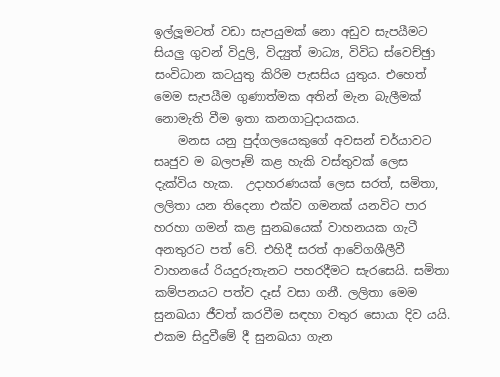ඉල්ලූමටත් වඩා සැපයුමක් නො අඩුව සැපයීමට සියලු ගුවන් විදුලි, විද්‍යුත් මාධ්‍ය, විවිධ ස්වෙච්ඡුා සංවිධාන කටයුතු කිරිම පැසසිය යුතුය. එහෙත්  මෙම සැපයීම ගුණාත්මක අතින් මැන බැලීමක් නොමැති වීම ඉතා කනගාටුදායකය.
    මනස යනු පුද්ගලයෙකුගේ අවසන් චර්යාවට  සෘජුව ම බලපෑම් කළ හැකි වස්තුවක් ලෙස දැක්විය හැක.  උදාහරණයක් ලෙස සරත්, සමිතා, ලලිතා යන තිදෙනා එක්ව ගමනක් යනවිට පාර හරහා ගමන් කළ සුනඛයෙක් වාහනයක ගැටී අනතුරට පත් වේ. එහිදී සරත් ආවේගශීලීවී වාහනයේ රියදුරුතැනට පහරදීමට සැරසෙයි. සමිතා කම්පනයට පත්ව දෑස් වසා ගනී. ලලිතා මෙම සුනඛයා ජීවත් කරවීම සඳහා වතුර සොයා දිව යයි. එකම සිදුවීමේ දී සුනඛයා ගැන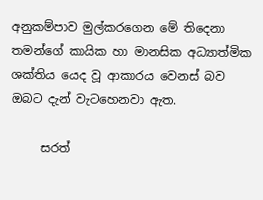අනුකම්පාව මුල්කරගෙන මේ තිදෙනා තමන්ගේ කායික හා මානසික අධ්‍යාත්මික ශක්තිය යෙද වූ ආකාරය වෙනස් බව ඔබට දැන් වැටහෙනවා ඇත.

     සරත්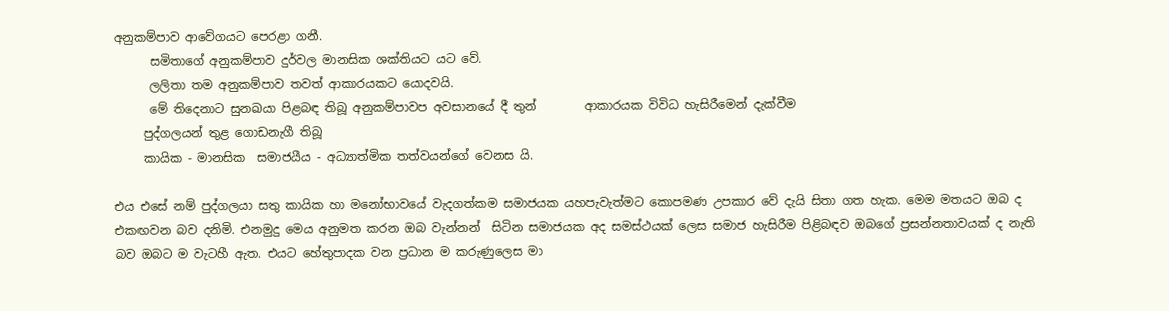අනුකම්පාව ආවේගයට පෙරළා ගනී.
      සමිතාගේ අනුකම්පාව දුර්වල මානසික ශක්තියට යට වේ.
      ලලිතා තම අනුකම්පාව තවත් ආකාරයකට යොදවයි.
      මේ තිදෙනාට සුනඛයා පිළබඳ තිබූ අනුකම්පාවප අවසානයේ දී තුන්        ආකාරයක විවිධ හැසිරීමෙන් දැක්වීම
     පුද්ගලයන් තුළ ගොඩනැගී තිබූ
     කායික - මානසික  සමාජයීය - අධ්‍යාත්මික තත්වයන්ගේ වෙනස යි.

එය එසේ නම් පුද්ගලයා සතු කායික හා මනෝභාවයේ වැදගත්කම සමාජයක යහපැවැත්මට කොපමණ උපකාර වේ දැයි සිතා ගත හැක. මෙම මතයට ඔබ ද එකඟවන බව දනිමි. එනමුදු මෙය අනුමත කරන ඔබ වැන්නන්  සිටින සමාජයක අද සමස්ථයක් ලෙස සමාජ හැසිරීම පිළිබඳව ඔබගේ ප්‍රසන්නතාවයක් ද නැති බව ඔබට ම වැටහී ඇත. එයට හේතුපාදක වන ප්‍රධාන ම කරුණුලෙස මා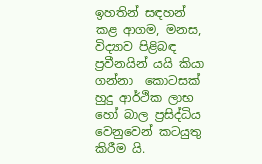ඉහතින් සඳහන් කළ ආගම, මනස, විද්‍යාව පිළිබඳ ප්‍රවීනයින් යයි කියා ගන්නා  කොටසක් හුදු ආර්ථික ලාභ හෝ බාල ප්‍රසිද්ධිය වෙනුවෙන් කටයුතු කිරීම යි.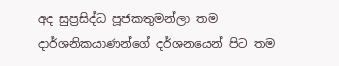අද සුප්‍රසිද්ධ පූජකතුමන්ලා තම දාර්ශනිකයාණන්ගේ දර්ශනයෙන් පිට තම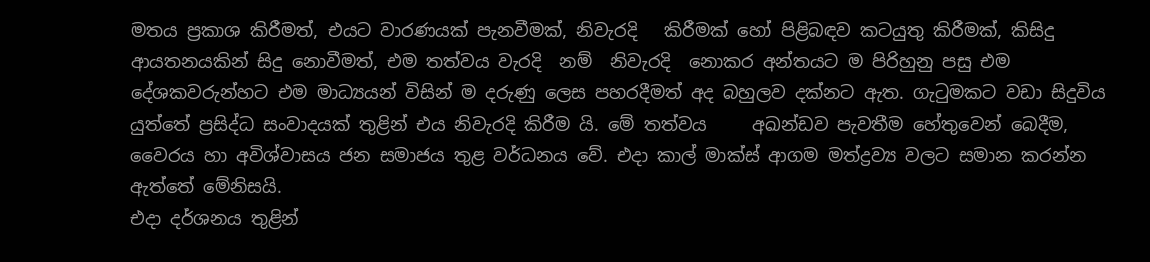මතය ප්‍රකාශ කිරීමත්, එයට වාරණයක් පැනවීමක්, නිවැරදි   කිරීමක් හෝ පිළිබඳව කටයුතු කිරීමක්, කිසිදු ආයතනයකින් සිදු නොවීමත්, එම තත්වය වැරදි  නම්  නිවැරදි  නොකර අන්තයට ම පිරිහුනු පසු එම දේශකවරුන්හට එම මාධ්‍යයන් විසින් ම දරුණු ලෙස පහරදීමත් අද බහුලව දක්නට ඇත. ගැටුමකට වඩා සිදුවිය යුත්තේ ප්‍රසිද්ධ සංවාදයක් තුළින් එය නිවැරදි කිරීම යි. මේ තත්වය     අඛන්ඩව පැවතීම හේතුවෙන් බෙදීම, වෛරය හා අවිශ්වාසය ජන සමාජය තුළ වර්ධනය වේ. එදා කාල් මාක්ස් ආගම මත්ද්‍රව්‍ය වලට සමාන කරන්න ඇත්තේ මේනිසයි.
එදා දර්ශනය තුළින්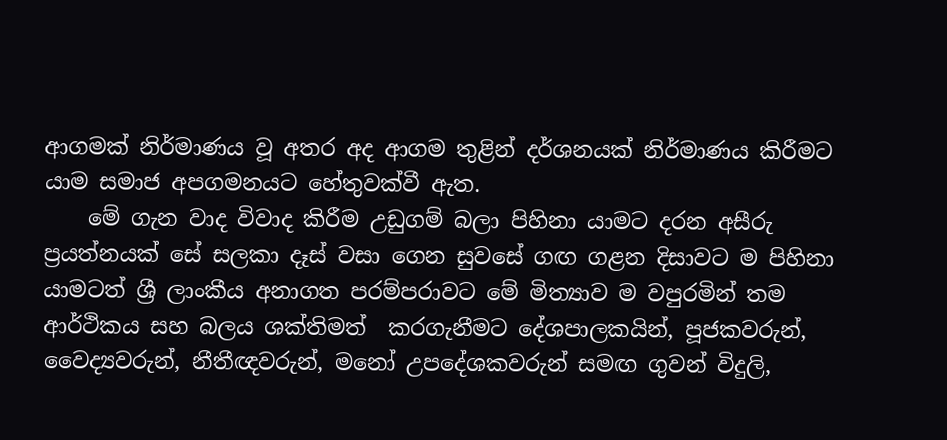ආගමක් නිර්මාණය වූ අතර අද ආගම තුළින් දර්ශනයක් නිර්මාණය කිරීමට යාම සමාජ අපගමනයට හේතුවක්වී ඇත.
    මේ ගැන වාද විවාද කිරීම උඩුගම් බලා පිහිනා යාමට දරන අසීරු ප්‍රයත්නයක් සේ සලකා දෑස් වසා ගෙන සුවසේ ගඟ ගළන දිසාවට ම පිහිනා යාමටත් ශ්‍රී ලාංකීය අනාගත පරම්පරාවට මේ මිත්‍යාව ම වපුරමින් තම ආර්ථිකය සහ බලය ශක්තිමත්  කරගැනීමට දේශපාලකයින්, පූජකවරුන්, වෛද්‍යවරුන්, නීතීඥවරුන්, මනෝ උපදේශකවරුන් සමඟ ගුවන් විදුලි,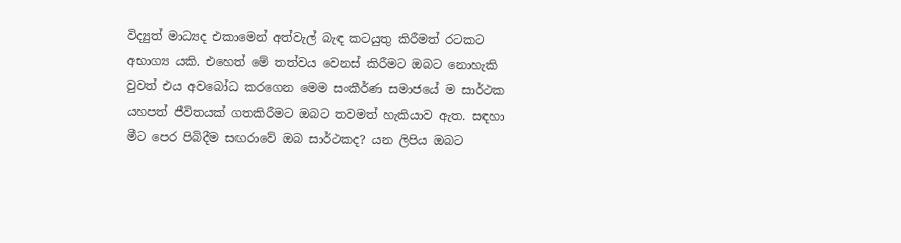විද්‍යුත් මාධ්‍යද එකාමෙන් අත්වැල් බැඳ කටයුතු කිරීමත් රටකට අභාග්‍ය යකි. එහෙත් මේ තත්වය වෙනස් කිරීමට ඔබට නොහැකි වුවත් එය අවබෝධ කරගෙන මෙම සංකීර්ණ සමාජයේ ම සාර්ථක යහපත් ජීවිතයක් ගතකිරීමට ඔබට තවමත් හැකියාව ඇත. සඳහා මීට පෙර පිබිදීම සඟරාවේ ඔබ සාර්ථකද? යන ලිපිය ඔබට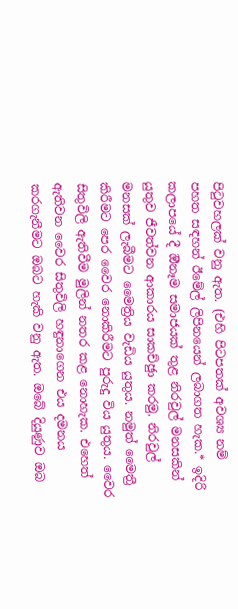පිටුවහලක් වනු ඇත. (එහි පිටපතක් අවශ්‍ය නම් පහත සඳහන් ඊමේල් ලිපිනයෙන් ලබාගත හැක.* ඉදිරි කලාපයේ දී ඔීනෑම සමාජයක් තුළ නිරවුල් මනසකින් යුතුව ජීවත්වන ආකාරය සාකච්ඡුා කරමු. නිරවුල් මනසක් ලැබීමට මෛත්‍රිය වැඩිය යුතුය. නමුත් මෛත්‍රී කිරීමට පෙර වෛර නොකිරීමට පුරුදු විය යුතුය. වෛර සිතුවිලි ඇතිවීම මුලින් නතර කළ නොහැක. එහෙත් ඇතිවන වෛර සිතුවිලි හඳුනාගෙන එය දමනය කරගැනීමට ඔබට හැකි වනු ඇත. ඔබේ දියුණුව ඔබ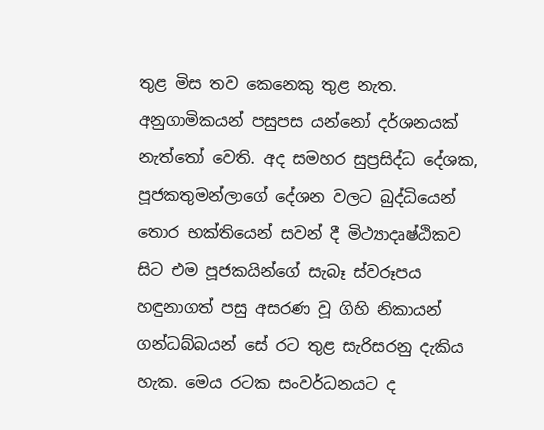තුළ මිස තව කෙනෙකු තුළ නැත. අනුගාමිකයන් පසුපස යන්නෝ දර්ශනයක් නැත්තෝ වෙති. අද සමහර සුප්‍රසිද්ධ දේශක, පූජකතුමන්ලාගේ දේශන වලට බුද්ධියෙන් තොර භක්තියෙන් සවන් දී මිථ්‍යාදෘෂ්ඨිකව සිට එම පූජකයින්ගේ සැබෑ ස්වරූපය හඳුනාගත් පසු අසරණ වූ ගිහි නිකායන් ගන්ධබ්බයන් සේ රට තුළ සැරිසරනු දැකිය හැක. මෙය රටක සංවර්ධනයට ද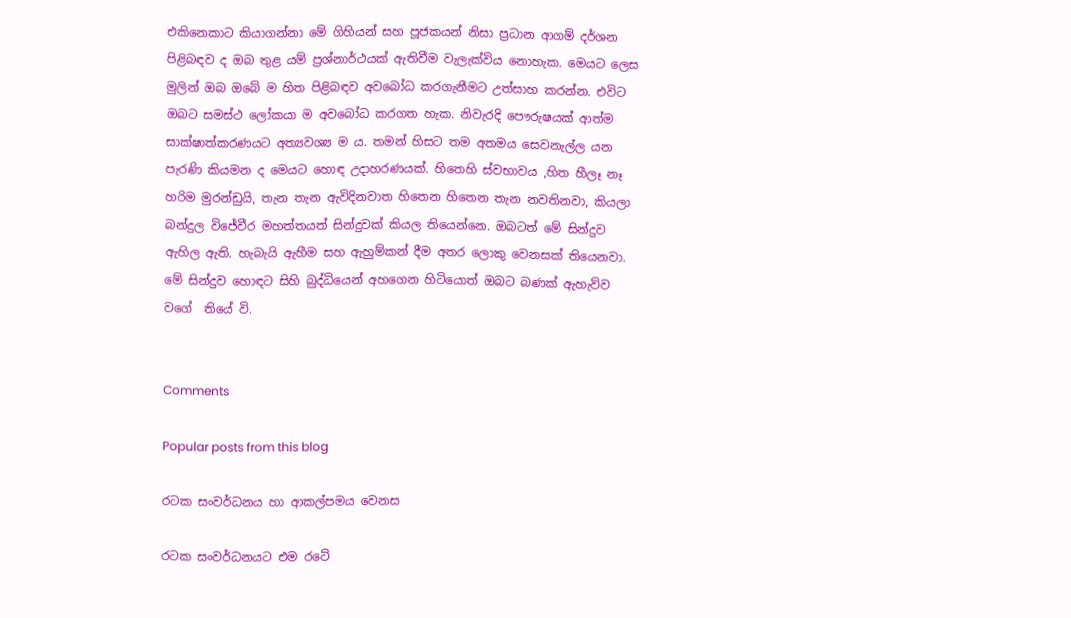එකිනෙකාට කියාගන්නා මේ ගිහියන් සහ පූජකයන් නිසා ප්‍රධාන ආගම් දර්ශන පිළිබඳව ද ඔබ තුළ යම් ප්‍රශ්නාර්ථයක් ඇතිවීම වැලැක්විය නොහැක. මෙයට ලෙස මුලින් ඔබ ඔබේ ම හිත පිළිබඳව අවබෝධ කරගැනීමට උත්සාහ කරන්න. එවිට ඔබට සමස්ථ ලෝකයා ම අවබෝධ කරගත හැක. නිවැරදි පෞරුෂයක් ආත්ම සාක්ෂාත්කරණයට අත්‍යවශ්‍ය ම ය. තමන් හිසට තම අතමය සෙවනැල්ල යන පැරණි කියමන ද මෙයට හොඳ උදාහරණයක්. හිතෙහි ස්වභාවය ,හිත හීලෑ නෑ හරිම මුරන්ඩුයි, තැන තැන ඇවිදිනවාත හිතෙන හිතෙන තැන නවතිනවා, කියලා බන්දුල විජේවීර මහත්තයත් සින්දුවක් කියල තියෙන්නෙ. ඔබටත් මේ සින්දුව ඇහිල ඇති. හැබැයි ඇහීම සහ ඇහුම්කන් දීම අතර ලොකු වෙනසක් තියෙනවා. මේ සින්දුව හොඳට සිහි බුද්ධියෙන් අහගෙන හිටියොත් ඔබට බණක් ඇහැව්ව වගේ  තියේ වි.


Comments

Popular posts from this blog

රටක සංවර්ධනය හා ආකල්පමය වෙනස

රටක සංවර්ධනයට එම රටේ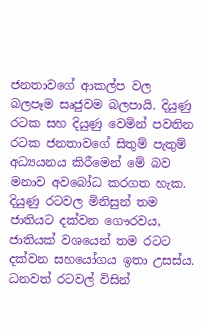ජනතාවගේ ආකල්ප වල බලපෑම සෘජුවම බලපායි. දියුණු රටක සහ දියුණු වෙමින් පවතින රටක ජනතාවගේ සිතුම් පැතුම් අධ්‍යයනය කිරීමෙන් මේ බව මනාව අවබෝධ කරගත හැක. දියුණු රටවල මිනිසුන් තම ජාතියට දක්වන ගෞරවය, ජාතියක් වශයෙන් තම රටට දක්වන සහයෝගය ඉතා උසස්ය. ධනවත් රටවල් විසින්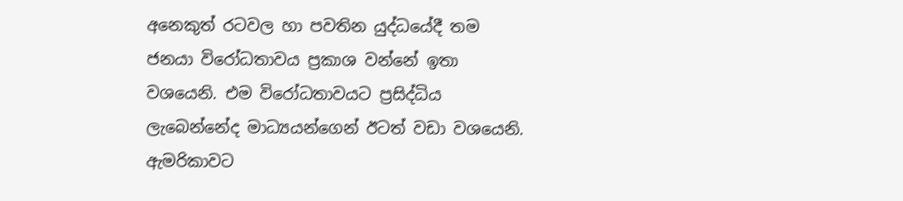අනෙකුත් රටවල හා පවතින යුද්ධයේදී තම ජනයා විරෝධතාවය ප්‍රකාශ වන්නේ ඉතා වශයෙනි. එම විරෝධතාවයට ප්‍රසිද්ධිය ලැබෙන්නේද මාධ්‍යයන්ගෙන් ඊටත් වඩා වශයෙනි. ඇමරිකාවට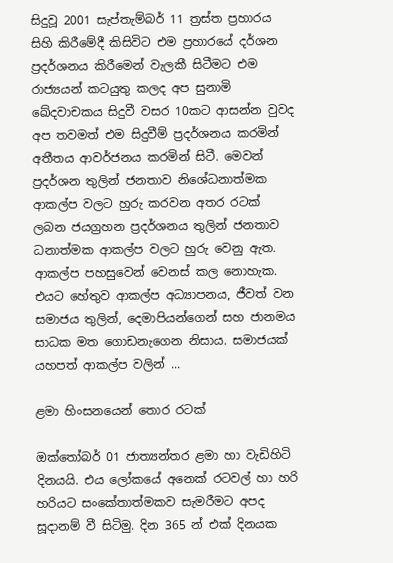සිදුවූ 2001 සැප්තැම්බර් 11 ත්‍රස්ත ප්‍රහාරය සිහි කිරීමේදී කිසිවිට එම ප්‍රහාරයේ දර්ශන ප්‍රදර්ශනය කිරීමෙන් වැලකී සිටීමට එම රාජ්‍යයන් කටයුතු කලද අප සුනාමි ඛේදවාචකය සිදුවී වසර 10කට ආසන්න වුවද අප තවමත් එම සිදුවීම් ප්‍රදර්ශනය කරමින් අතීතය ආවර්ජනය කරමින් සිටී. මෙවන් ප්‍රදර්ශන තුලින් ජනතාව නිශේධනාත්මක ආකල්ප වලට හුරු කරවන අතර රටක් ලබන ජයග්‍රහන ප්‍රදර්ශනය තුලින් ජනතාව ධනාත්මක ආකල්ප වලට හුරු වෙනු ඇත. ආකල්ප පහසුවෙන් වෙනස් කල නොහැක. එයට හේතුව ආකල්ප අධ්‍යාපනය, ජීවත් වන සමාජය තුලින්, දෙමාපියන්ගෙන් සහ ජානමය සාධක මත ගොඩනැගෙන නිසාය. සමාජයක් යහපත් ආකල්ප වලින් ...

ළමා හිංසනයෙන් තොර රටක්

ඔක්තෝබර් 01 ජාත්‍යන්තර ළමා හා වැඩිහිටි දිනයයි. එය ලෝකයේ අනෙක් රටවල් හා හරි හරියට සංකේතාත්මකව සැමරීමට අපද සූදානම් වී සිටිමු. දින 365 න් එක් දිනයක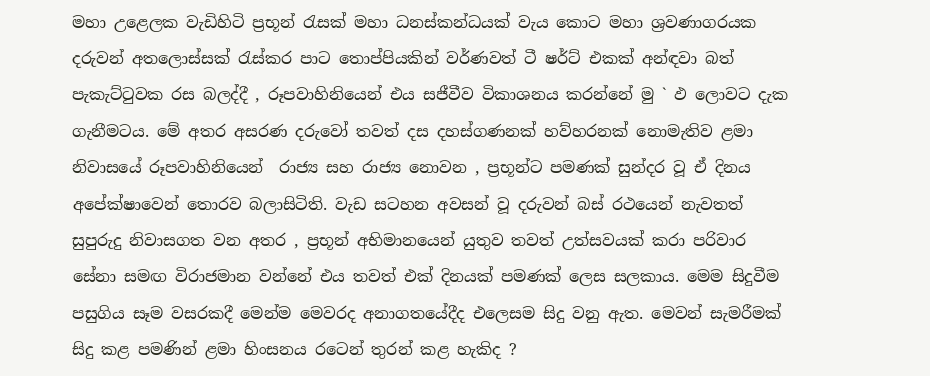මහා උළෙලක වැඩිහිටි ප්‍රභූන් රැසක් මහා ධනස්කන්ධයක් වැය කොට මහා ශ්‍රවණාගරයක දරුවන් අතලොස්සක් රැස්කර පාට තොප්පියකින් වර්ණවත් ටී ෂර්ට් එකක් අන්ඳවා බත් පැකැට්ටුවක රස බලද්දී , රූපවාහිනියෙන් එය සජීවීව විකාශනය කරන්නේ මු ` ඵ ලොවට දැක ගැනීමටය. මේ අතර අසරණ දරුවෝ තවත් දස දහස්ගණනක් හව්හරනක් නොමැතිව ළමා නිවාසයේ රූපවාහිනියෙන්  රාජ්‍ය සහ රාජ්‍ය නොවන , ප්‍රභූන්ට පමණක් සුන්දර වූ ඒ දිනය අපේක්ෂාවෙන් තොරව බලාසිටිති. වැඩ සටහන අවසන් වූ දරුවන් බස් රථයෙන් නැවතත් සුපුරුදු නිවාසගත වන අතර , ප්‍රභූන් අභිමානයෙන් යුතුව තවත් උත්සවයක් කරා පරිවාර සේනා සමඟ විරාජමාන වන්නේ එය තවත් එක් දිනයක් පමණක් ලෙස සලකාය. මෙම සිදුවීම පසුගිය සෑම වසරකදී මෙන්ම මෙවරද අනාගතයේදීද එලෙසම සිදු වනු ඇත. මෙවන් සැමරීමක් සිදු කළ පමණින් ළමා හිංසනය රටෙන් තුරන් කළ හැකිද ?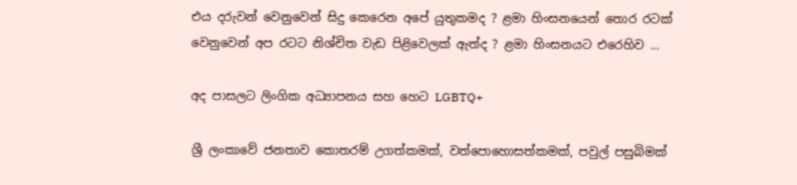එය දරුවන් වෙනුවෙන් සිදු කෙරෙන අපේ යුතුකමද ? ළමා හිංසනයෙන් තොර රටක් වෙනුවෙන් අප රටට නිශ්චිත වැඩ පිළිවෙලක් ඇත්ද ? ළමා හිංසනයට එරෙහිව ...

අද පාසලට ලිංගික අධ්‍යාපනය සහ හෙට LGBTQ+

ශ්‍රී ලංකාවේ ජනතාව කොතරම් උගත්කමක්, වත්පොහොසත්කමක්, පවුල් පසුබිමක්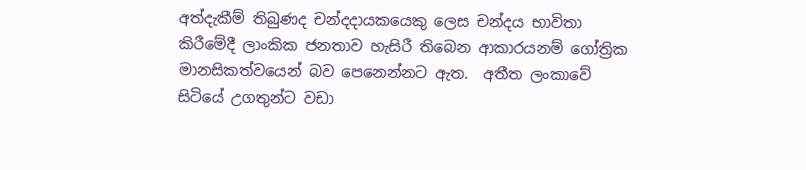අත්දැකීම් තිබුණද චන්දදායකයෙකු ලෙස චන්දය භාවිතා කිරීමේදී ලාංකික ජනතාව හැසිරී තිබෙන ආකාරයනම් ගෝත්‍රික මානසිකත්වයෙන් බව පෙනෙන්නට ඇත.  අතීත ලංකාවේ සිටියේ උගතුන්ට වඩා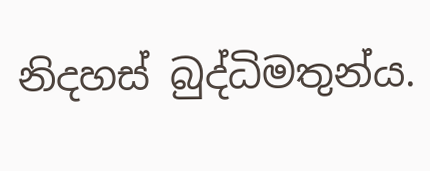නිදහස් බුද්ධිමතුන්ය.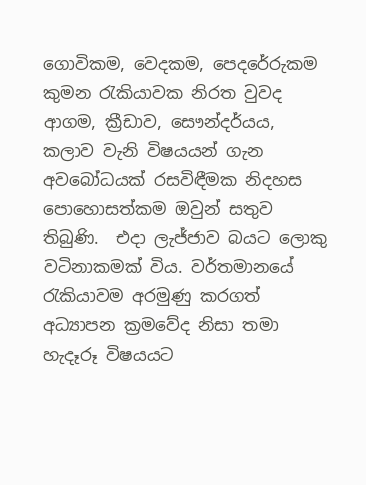ගොවිකම, වෙදකම, පෙදරේරුකම කුමන රැකියාවක නිරත වුවද ආගම, ක්‍රීඩාව, සෞන්දර්යය, කලාව වැනි විෂයයන් ගැන අවබෝධයක් රසවිඳීමක නිදහස පොහොසත්කම ඔවුන් සතුව තිබුණි.  එදා ලැජ්ජාව බයට ලොකු වටිනාකමක් විය. වර්තමානයේ රැකියාවම අරමුණු කරගත් අධ්‍යාපන ක්‍රමවේද නිසා තමා හැදෑරූ විෂයයට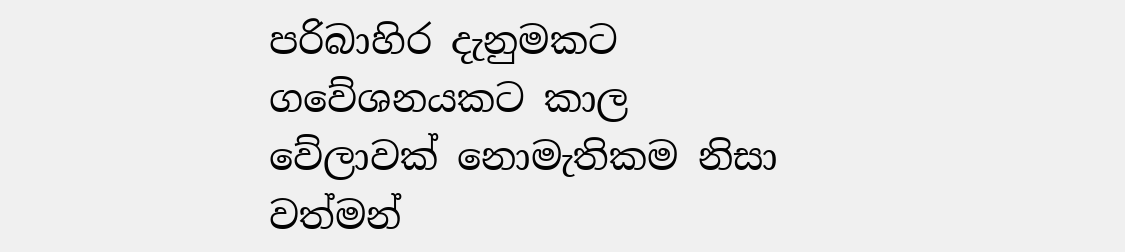පරිබාහිර දැනුමකට ගවේශනයකට කාල වේලාවක් නොමැතිකම නිසා වත්මන්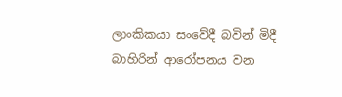ලාංකිකයා සංවේදී බවින් මිදී බාහිරින් ආරෝපනය වන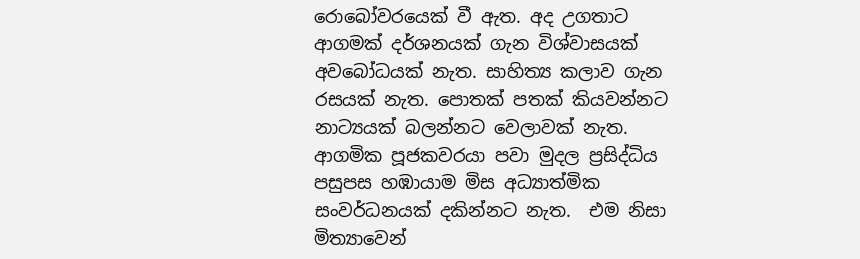රොබෝවරයෙක් වී ඇත. අද උගතාට ආගමක් දර්ශනයක් ගැන විශ්වාසයක් අවබෝධයක් නැත. සාහිත්‍ය කලාව ගැන රසයක් නැත. පොතක් පතක් කියවන්නට නාට්‍යයක් බලන්නට වෙලාවක් නැත. ආගමික පූජකවරයා පවා මුදල ප්‍රසිද්ධිය පසුපස හඹායාම මිස අධ්‍යාත්මික සංවර්ධනයක් දකින්නට නැත.  එම නිසා මිත්‍යාවෙන්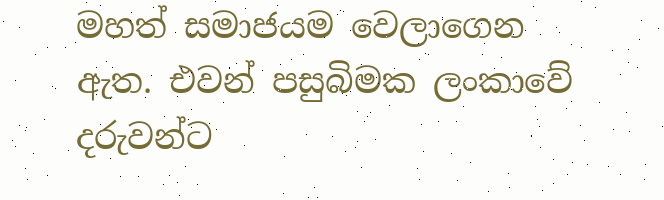මහත් සමාජයම වෙලාගෙන ඇත. එවන් පසුබිමක ලංකාවේ දරුවන්ට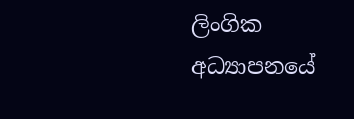ලිංගික අධ්‍යාපනයේ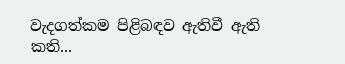වැදගත්කම පිළිබඳව ඇතිවී ඇති කති...